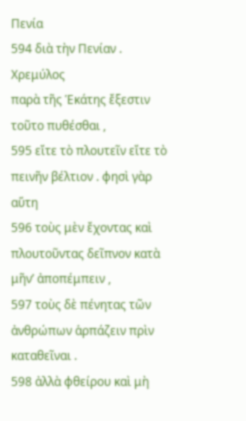Πενία
594 διὰ τὴν Πενίαν .
Χρεμύλος
παρὰ τῆς Ἑκάτης ἔξεστιν τοῦτο πυθέσθαι ,
595 εἴτε τὸ πλουτεῖν εἴτε τὸ πεινῆν βέλτιον . φησὶ γὰρ αὕτη
596 τοὺς μὲν ἔχοντας καὶ πλουτοῦντας δεῖπνον κατὰ μῆν’ ἀποπέμπειν ,
597 τοὺς δὲ πένητας τῶν ἀνθρώπων ἁρπάζειν πρὶν καταθεῖναι .
598 ἀλλὰ φθείρου καὶ μὴ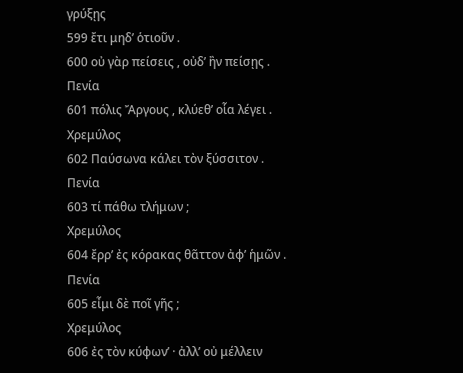γρύξῃς
599 ἔτι μηδ’ ὁτιοῦν .
600 οὐ γὰρ πείσεις , οὐδ’ ἢν πείσῃς .
Πενία
601 πόλις Ἄργους , κλύεθ’ οἷα λέγει .
Χρεμύλος
602 Παύσωνα κάλει τὸν ξύσσιτον .
Πενία
603 τί πάθω τλήμων ;
Χρεμύλος
604 ἔρρ’ ἐς κόρακας θᾶττον ἀφ’ ἡμῶν .
Πενία
605 εἶμι δὲ ποῖ γῆς ;
Χρεμύλος
606 ἐς τὸν κύφων’ · ἀλλ’ οὐ μέλλειν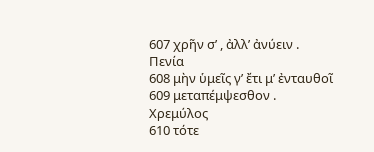607 χρῆν σ’ , ἀλλ’ ἀνύειν .
Πενία
608 μὴν ὑμεῖς γ’ ἔτι μ’ ἐνταυθοῖ
609 μεταπέμψεσθον .
Χρεμύλος
610 τότε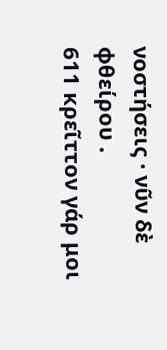νοστήσεις · νῦν δὲ φθείρου .
611 κρεῖττον γάρ μοι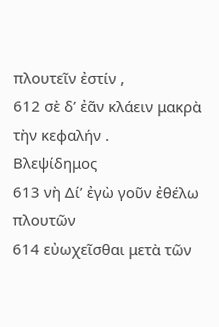πλουτεῖν ἐστίν ,
612 σὲ δ’ ἐᾶν κλάειν μακρὰ τὴν κεφαλήν .
Βλεψίδημος
613 νὴ Δί’ ἐγὼ γοῦν ἐθέλω πλουτῶν
614 εὐωχεῖσθαι μετὰ τῶν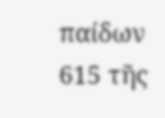παίδων
615 τῆς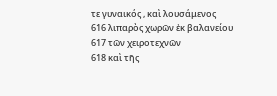τε γυναικός , καὶ λουσάμενος
616 λιπαρὸς χωρῶν ἐκ βαλανείου
617 τῶν χειροτεχνῶν
618 καὶ τῆς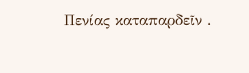Πενίας καταπαρδεῖν .